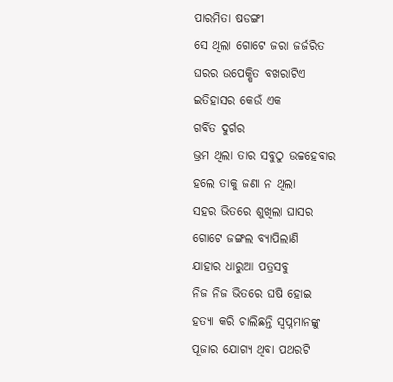ପାରମିତା ଷଡଙ୍ଗୀ
ସେ ଥିଲା ଗୋଟେ ଜରା ଜର୍ଜରିତ
ଘରର ଉପେକ୍ଷିତ ବଖରାଟିଏ
ଇତିହାସର କେଉଁ ଏକ
ଗର୍ବିତ ଦୁର୍ଗର
ଭ୍ରମ ଥିଲା ତାର ସବୁଠୁ ଉଚ୍ଚହେବାର
ହଲେ ତାକୁ ଜଣା ନ ଥିଲା
ସହର ଭିତରେ ଶୁଖିଲା ଘାସର
ଗୋଟେ ଜଙ୍ଗଲ ବ୍ୟାପିଲାଣି
ଯାହାର ଧାରୁଆ ପତ୍ରସବୁ
ନିଜ ନିଜ ଭିତରେ ଘଷି ହୋଇ
ହତ୍ୟା କରି ଚାଲିଛନ୍ତି ସ୍ବପ୍ନମାନଙ୍କୁ
ପୂଜାର ଯୋଗ୍ୟ ଥିବା ପଥରଟି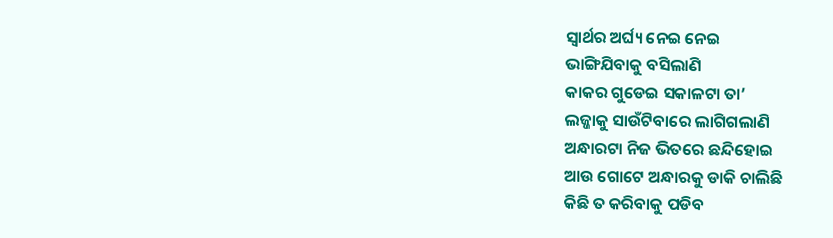ସ୍ବାର୍ଥର ଅର୍ଘ୍ୟ ନେଇ ନେଇ
ଭାଙ୍ଗିଯିବାକୁ ବସିଲାଣି
କାକର ଗୁଡେଇ ସକାଳଟା ତା’
ଲଜ୍ଜାକୁ ସାଉଁଟିବାରେ ଲାଗିଗଲାଣି
ଅନ୍ଧାରଟା ନିଜ ଭିତରେ ଛନ୍ଦିହୋଇ
ଆଉ ଗୋଟେ ଅନ୍ଧାରକୁ ଡାକି ଚାଲିଛି
କିଛି ତ କରିବାକୁ ପଡିବ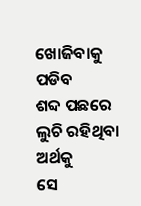ଖୋଜିବାକୁ ପଡିବ
ଶବ୍ଦ ପଛରେ ଲୁଚି ରହିଥିବା ଅର୍ଥକୁ
ସେ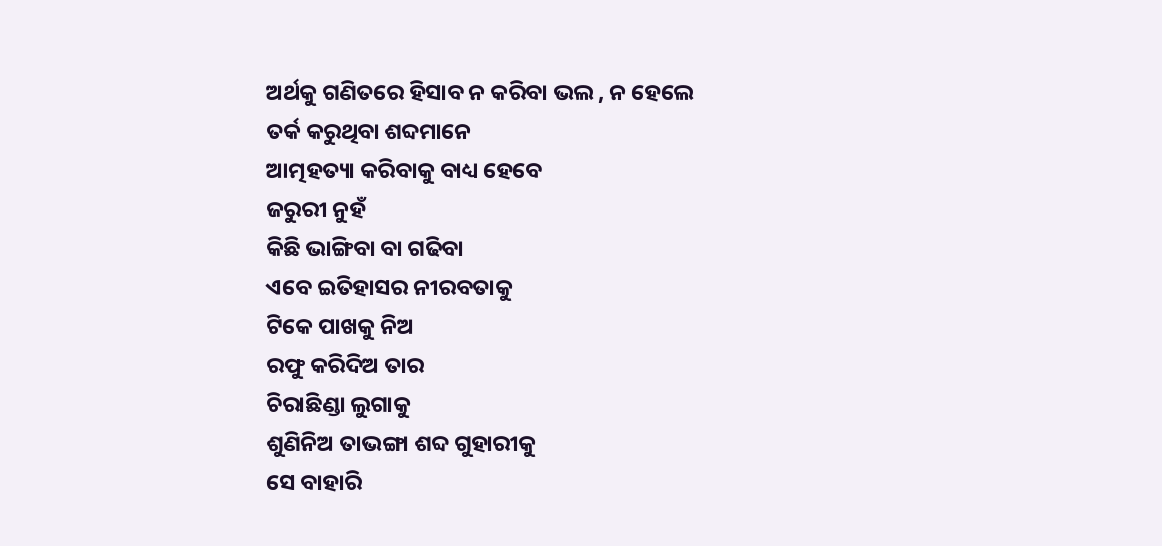ଅର୍ଥକୁ ଗଣିତରେ ହିସାବ ନ କରିବା ଭଲ , ନ ହେଲେ
ତର୍କ କରୁଥିବା ଶବ୍ଦମାନେ
ଆତ୍ମହତ୍ୟା କରିବାକୁ ବାଧ୍ୟ ହେବେ
ଜରୁରୀ ନୁହଁ
କିଛି ଭାଙ୍ଗିବା ବା ଗଢିବା
ଏବେ ଇତିହାସର ନୀରବତାକୁ
ଟିକେ ପାଖକୁ ନିଅ
ରଫୁ କରିଦିଅ ତାର
ଚିରାଛିଣ୍ଡା ଲୁଗାକୁ
ଶୁଣିନିଅ ତାଭଙ୍ଗା ଶବ୍ଦ ଗୁହାରୀକୁ
ସେ ବାହାରି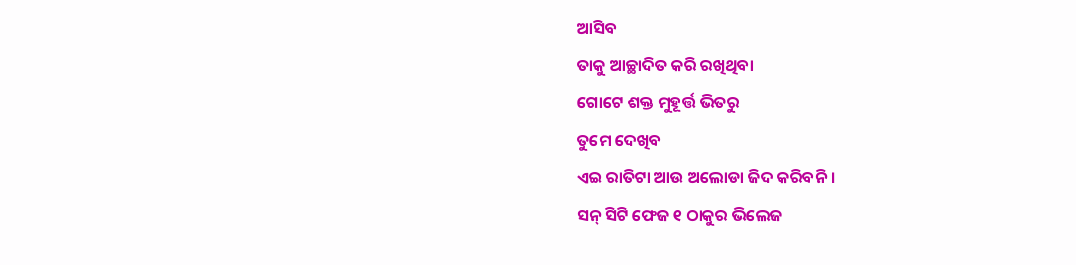ଆସିବ
ତାକୁ ଆଚ୍ଛାଦିତ କରି ରଖିଥିବା
ଗୋଟେ ଶକ୍ତ ମୁହୂର୍ତ୍ତ ଭିତରୁ
ତୁମେ ଦେଖିବ
ଏଇ ରାତିଟା ଆଉ ଅଲୋଡା ଜିଦ କରିବନି ।
ସନ୍ ସିଟି ଫେଜ ୧ ଠାକୁର ଭିଲେଜ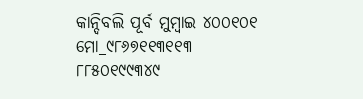କାନ୍ଦିବଲି ପୂର୍ବ ମୁମ୍ବାଇ ୪୦୦୧୦୧
ମୋ_୯୮୬୭୧୧୩୧୧୩
୮୮୫୦୧୯୯୩୪୯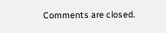Comments are closed.